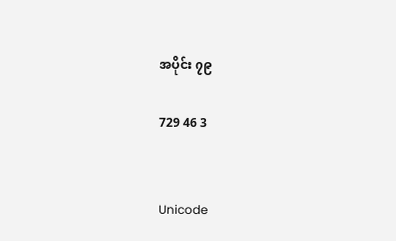အပိုင်း ၇၉

729 46 3


Unicode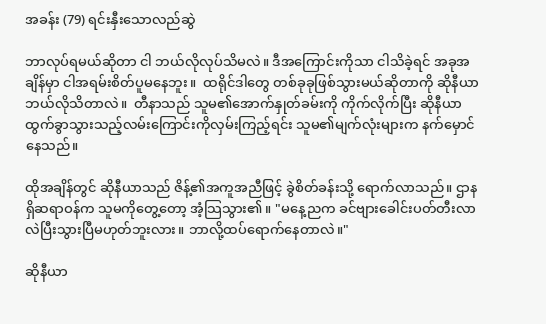အခန်း (79) ရင်းနှီးသောလည်ဆွဲ

ဘာလုပ်ရမယ်ဆိုတာ ငါ ဘယ်လိုလုပ်သိမလဲ။ ဒီအကြောင်းကိုသာ ငါသိခဲ့ရင် အခုအချိန်မှာ ငါအရမ်းစိတ်ပူမနေဘူး။  ထရိုင်ဒါတွေ တစ်ခုခုဖြစ်သွားမယ်ဆိုတာကို ဆိုနီယာဘယ်လိုသိတာလဲ။  တီနာသည် သူမ၏အောက်နှုတ်ခမ်းကို ကိုက်လိုက်ပြီး ဆိုနီယာ ထွက်ခွာသွားသည့်လမ်းကြောင်းကိုလှမ်းကြည့်ရင်း သူမ၏မျက်လုံးများက နက်မှောင်နေသည်။

ထိုအချိန်တွင် ဆိုနီယာသည် ဇိန့်၏အကူအညီဖြင့် ခွဲစိတ်ခန်းသို့ ရောက်လာသည်။ ဌာနရှိဆရာဝန်က သူမကိုတွေ့တော့ အံ့သြသွား၏။ "မနေ့ညက ခင်ဗျားခေါင်းပတ်တီးလာလဲပြီးသွားပြီမဟုတ်ဘူးလား။ ဘာလို့ထပ်ရောက်နေတာလဲ။"

ဆိုနီယာ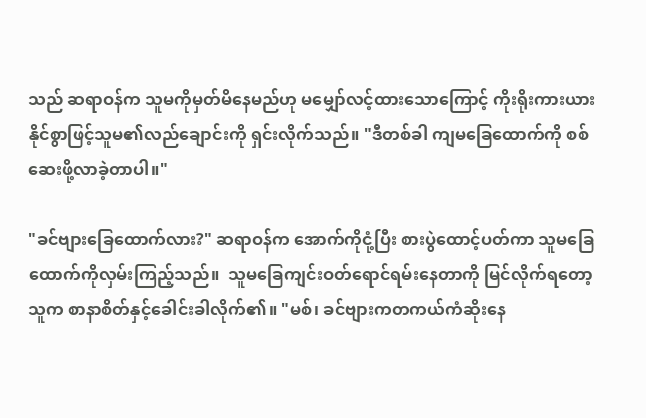သည် ဆရာဝန်က သူမကိုမှတ်မိနေမည်ဟု မမျှော်လင့်ထားသောကြောင့် ကိုးရိုးကားယားနိုင်စွာဖြင့်သူမ၏လည်ချောင်းကို ရှင်းလိုက်သည်။ "ဒီတစ်ခါ ကျမခြေထောက်ကို စစ်ဆေးဖို့လာခဲ့တာပါ။"

"ခင်ဗျားခြေထောက်လား?" ဆရာဝန်က အောက်ကိုငုံ့ပြီး စားပွဲထောင့်ပတ်ကာ သူမခြေထောက်ကိုလှမ်းကြည့်သည်။  သူမခြေကျင်းဝတ်ရောင်ရမ်းနေတာကို မြင်လိုက်ရတော့ သူက စာနာစိတ်နှင့်ခေါင်းခါလိုက်၏။ "မစ်၊ ခင်ဗျားကတကယ်ကံဆိုးနေ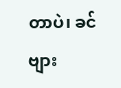တာပဲ၊ ခင်ဗျား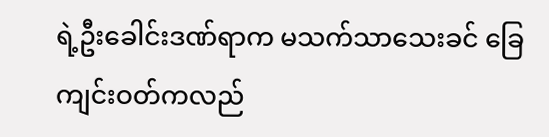ရဲ့ဦးခေါင်းဒဏ်ရာက မသက်သာသေးခင် ခြေကျင်းဝတ်ကလည်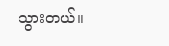သွားတယ်။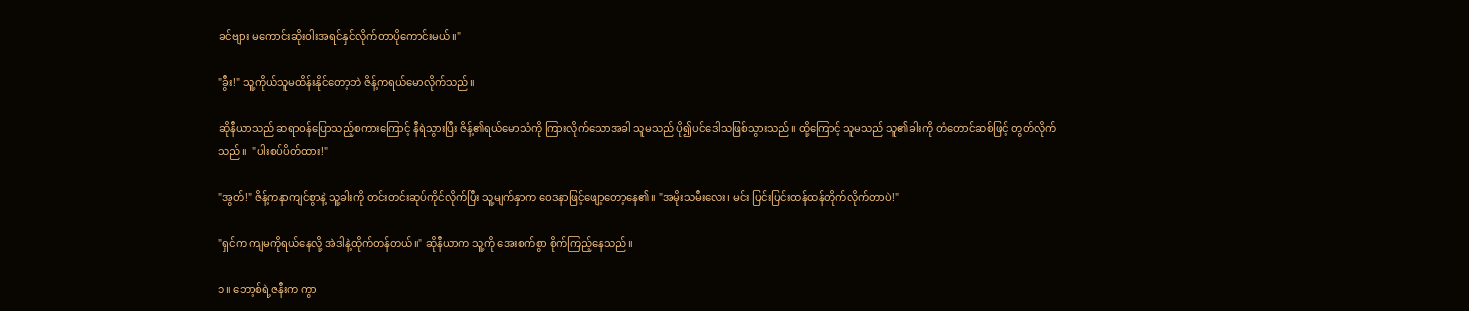ခင်ဗျား မကောင်းဆိုးဝါးအရင်နှင်လိုက်တာပိုကောင်းမယ်။"

"ခွီး!" သူ့ကိုယ်သူမထိန်းနိုင်တော့ဘဲ ဇိန့်ကရယ်မောလိုက်သည်။

ဆိုနီယာသည် ဆရာဝန်ပြောသည့်စကားကြောင့် နီရဲသွားပြီး ဇိန့်၏ရယ်မောသံကို ကြားလိုက်သောအခါ သူမသည် ပို၍ပင်ဒေါသဖြစ်သွားသည်။ ထို့ကြောင့် သူမသည် သူ၏ခါးကို တံတောင်ဆစ်ဖြင့် တွတ်လိုက်သည်။  "ပါးစပ်ပိတ်ထား!"

"အွတ်!" ဇိန့်ကနာကျင်စွာနဲ့ သူ့ခါးကို တင်းတင်းဆုပ်ကိုင်လိုက်ပြီး သူ့မျက်နှာက ဝေဒနာဖြင့်ဖျော့တော့နေ၏။ "အမိုးသမီးလေး၊ မင်း ပြင်းပြင်းထန်ထန်တိုက်လိုက်တာပဲ!"

"ရှင်က ကျမကိုရယ်နေလို့ အဲဒါနဲ့ထိုက်တန်တယ်။" ဆိုနီယာက သူ့ကို အေးစက်စွာ စိုက်ကြည့်နေသည်။

၁။ ဘော့စ်ရဲ့ဇနီးက ကွာ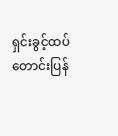ရှင်းခွင့်ထပ်တောင်းပြန်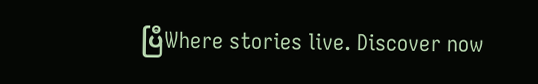ပြီWhere stories live. Discover now